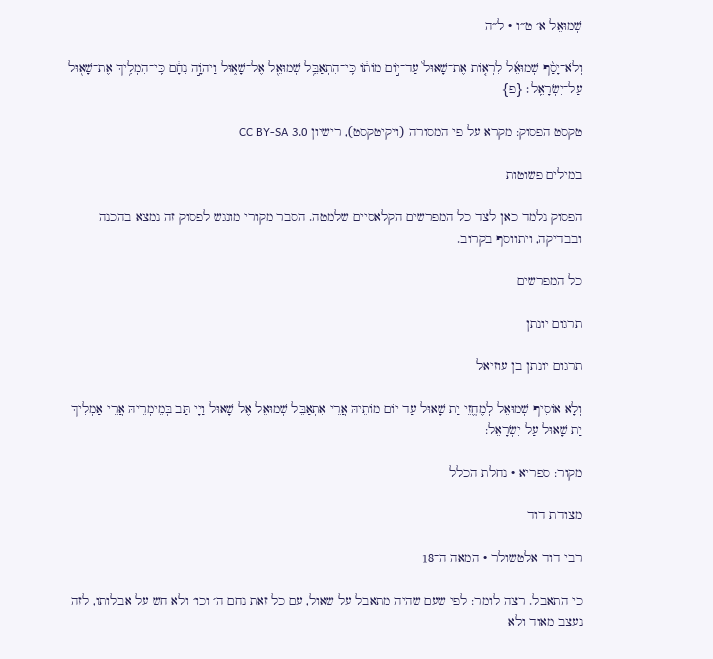שְׁמוּאֵל א׳ ט״ו · ל״ה

וְלֹא־יָסַ֨ף שְׁמוּאֵ֜ל לִרְא֤וֹת אֶת־שָׁאוּל֙ עַד־י֣וֹם מוֹת֔וֹ כִּֽי־הִתְאַבֵּ֥ל שְׁמוּאֵ֖ל אֶל־שָׁא֑וּל וַיהֹוָ֣ה נִחָ֔ם כִּֽי־הִמְלִ֥יךְ אֶת־שָׁא֖וּל עַל־יִשְׂרָאֵֽל׃ {פ}

טקסט הפסוק: מקרא על פי המסורה (ויקיטקסט), רישיון CC BY-SA 3.0

במילים פשוטות

הפסוק נלמד כאן לצד כל המפרשים הקלאסיים שלמטה. הסבר מקורי מונגש לפסוק זה נמצא בהכנה ובבדיקה, ויתווסף בקרוב.

כל המפרשים

תרגום יונתן

תרגום יונתן בן עוזיאל

וְלָא אוֹסִיף שְׁמוּאֵל לְמֶחֱזֵי יַת שָׁאוּל עַד יוֹם מוֹתֵיהּ אֲרֵי אִתְאַבֵּל שְׁמוּאֵל אֶל שָׁאוּל וַיָי תַּב בְּמֵימְרֵיהּ אֲרֵי אַמְלִיךְ יַת שָׁאוּל עַל יִשְׂרָאֵל:

מקור: ספריא · נחלת הכלל

מצודת דוד

רבי דוד אלטשולר · המאה ה־18

כי התאבל. רצה לומר: לפי שעם שהיה מתאבל על שאול, עם כל זאת נחם ה׳ וכו׳ ולא חש על אבלותו, לזה נעצב מאוד ולא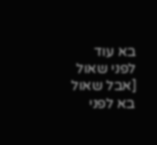בא עוד לפני שאול [אבל שאול בא לפני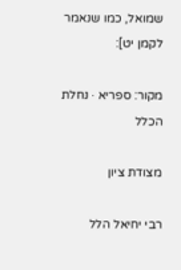שמואל, כמו שנאמר לקמן יט]:

מקור: ספריא · נחלת הכלל

מצודת ציון

רבי יחיאל הלל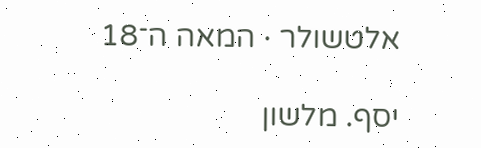אלטשולר · המאה ה־18

יסף. מלשון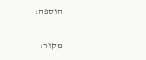הוספה:

מקור: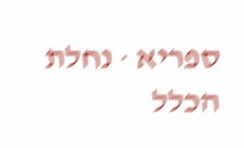ספריא · נחלת הכלל